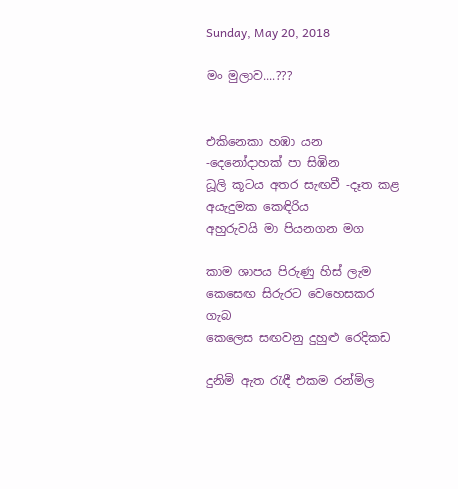Sunday, May 20, 2018

මං මුලාව....???


එකිනෙකා හඹා යන -දෙනෝදාහක් පා සිඹින
ධූලි කූටය අතර සැඟවී -දෑත කළ අයැදුමක කෙඳිරිය
අහුරුවයි මා පියනගන මග

කාම ශාපය පිරුණු හිස් ලැම
කෙසෙඟ සිරුරට වෙහෙසකර ගැබ
කෙලෙස සඟවනු දුහුළු රෙදිකඩ

දුනිමි ඇත රැඳී එකම රන්මිල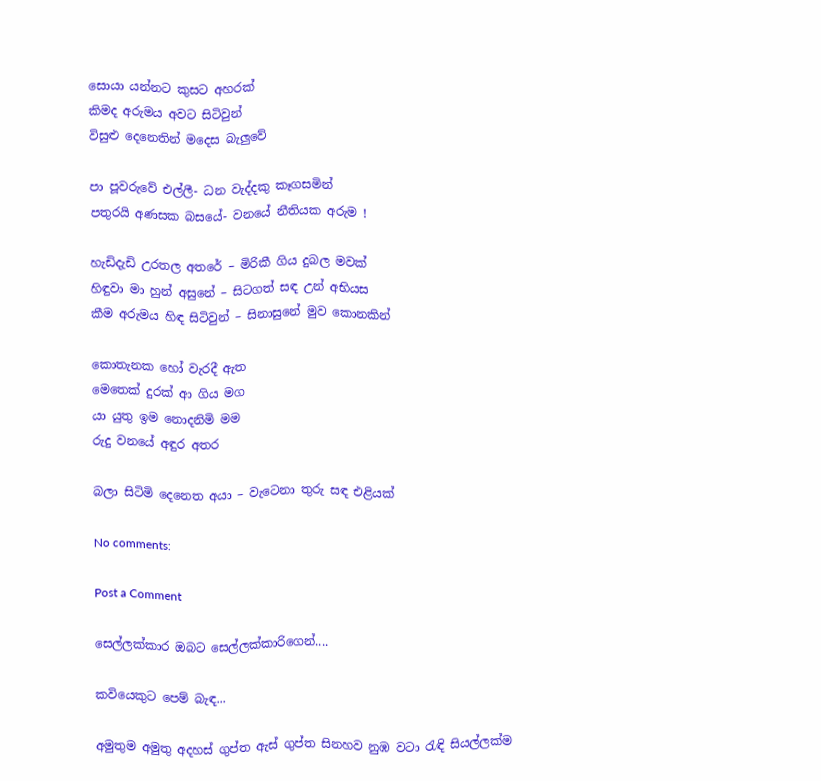සොයා යන්නට කුසට අහරක්
කිමද අරුමය අවට සිටිවුන්
විසුළු දෙනෙතින් මදෙස බැලුවේ

පා පූවරුවේ එල්ලී- ධන වැද්දකු කෑගසමින්
පතුරයි අණසක බසයේ- වනයේ නීතියක අරුම !

හැඩිදැඩි උරතල අතරේ – මිරිකී ගිය දුබල මවක්
හිඳුවා මා හුන් අසුනේ – සිටගත් සඳ උන් අභියස
කීම අරුමය හිඳ සිටිවුන් – සිනාසුනේ මුව කොනකින්

කොතැනක හෝ වැරදී ඇත
මෙතෙක් දුරක් ආ ගිය මග
යා යුතු ඉම නොදනිමි මම
රුදු වනයේ අඳුර අතර

බලා සිටිමි දෙනෙත අයා – වැටෙනා තුරු සඳ එළියක්

No comments:

Post a Comment

සෙල්ලක්කාර ඔබට සෙල්ලක්කාරිගෙන්....

කවියෙකුට පෙම් බැඳ...

අමුතුම අමුතු අදහස් ගුප්ත ඇස් ගුප්ත සිනහව නුඹ වටා රැඳි සියල්ලක්ම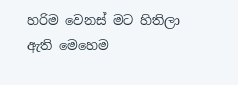හරිම වෙනස් මට හිතිලා ඇති මෙහෙම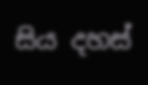සිය දහස්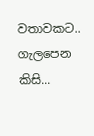වතාවකට.. ගැලපෙන කිසි...